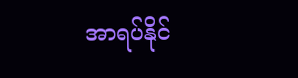အာရပ်နိုင်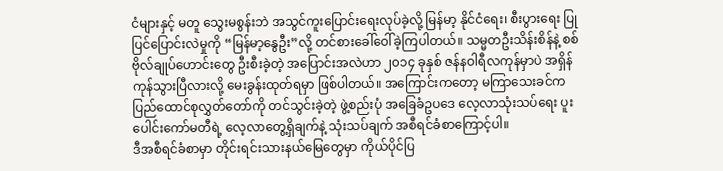ငံများနှင့် မတူ သွေးမစွန်းဘဲ အသွင်ကူးပြောင်းရေးလုပ်ခဲ့လို့ မြန်မာ့ နိုင်ငံရေး၊ စီးပွားရေး ပြုပြင်ပြောင်းလဲမှုကို “မြန်မာ့နွေဦး”လို့ တင်စားခေါ်ဝေါ်ခဲ့ကြပါတယ်။ သမ္မတဦးသိန်းစိန်နဲ့ စစ်ဗိုလ်ချုပ်ဟောင်းတွေ ဦးစီးခဲ့တဲ့ အပြောင်းအလဲဟာ ၂၀၁၄ ခုနှစ် ဇန်နဝါရီလကုန်မှာပဲ အရှိန်ကုန်သွားပြီလားလို့ မေးခွန်းထုတ်ရမှာ ဖြစ်ပါတယ်။ အကြောင်းကတော့ မကြာသေးခင်က ပြည်ထောင်စုလွှတ်တော်ကို တင်သွင်းခဲ့တဲ့ ဖွဲ့စည်းပုံ အခြေခံဥပဒေ လေ့လာသုံးသပ်ရေး ပူးပေါင်းကော်မတီရဲ့ လေ့လာတွေ့ရှိချက်နဲ့ သုံးသပ်ချက် အစီရင်ခံစာကြောင့်ပါ။
ဒီအစီရင်ခံစာမှာ တိုင်းရင်းသားနယ်မြေတွေမှာ ကိုယ်ပိုင်ပြ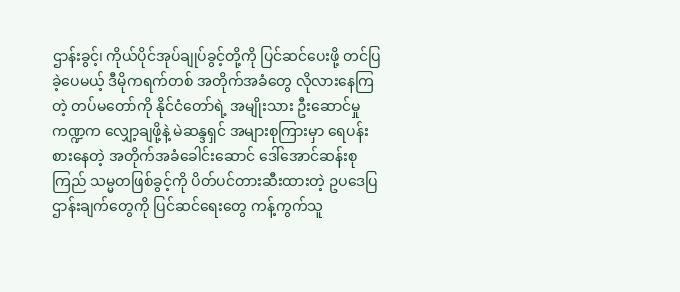ဌာန်းခွင့်၊ ကိုယ်ပိုင်အုပ်ချုပ်ခွင့်တို့ကို ပြင်ဆင်ပေးဖို့ တင်ပြခဲ့ပေမယ့် ဒီမိုကရက်တစ် အတိုက်အခံတွေ လိုလားနေကြတဲ့ တပ်မတော်ကို နိုင်ငံတော်ရဲ့ အမျိုးသား ဦးဆောင်မှုကဏ္ဍက လျှော့ချဖို့နဲ့ မဲဆန္ဒရှင် အများစုကြားမှာ ရေပန်းစားနေတဲ့ အတိုက်အခံခေါင်းဆောင် ဒေါ်အောင်ဆန်းစုကြည် သမ္မတဖြစ်ခွင့်ကို ပိတ်ပင်တားဆီးထားတဲ့ ဥပဒေပြဌာန်းချက်တွေကို ပြင်ဆင်ရေးတွေ ကန့်ကွက်သူ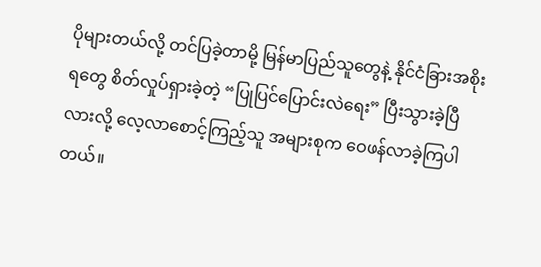ပိုများတယ်လို့ တင်ပြခဲ့တာမို့ မြန်မာပြည်သူတွေနဲ့ နိုင်ငံခြားအစိုးရတွေ စိတ်လှုပ်ရှားခဲ့တဲ့ “ပြုပြင်ပြောင်းလဲရေး” ပြီးသွားခဲ့ပြီလားလို့ လေ့လာစောင့်ကြည့်သူ အများစုက ဝေဖန်လာခဲ့ကြပါတယ်။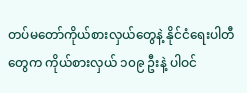တပ်မတော်ကိုယ်စားလှယ်တွေနဲ့ နိုင်ငံရေးပါတီတွေက ကိုယ်စားလှယ် ၁၀၉ ဦးနဲ့ ပါဝင်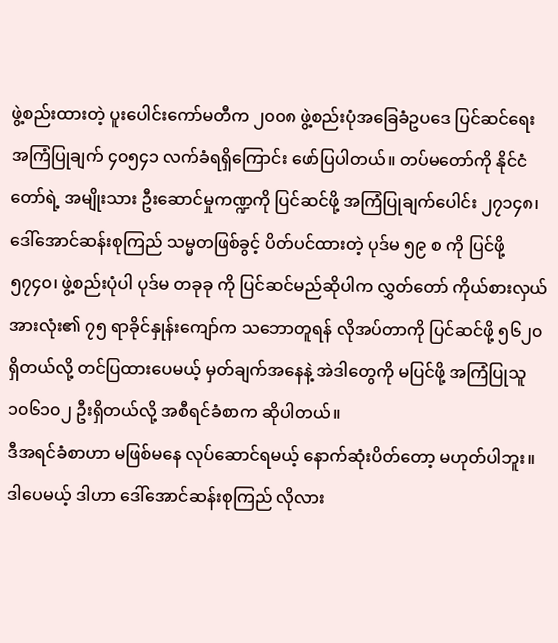ဖွဲ့စည်းထားတဲ့ ပူးပေါင်းကော်မတီက ၂၀၀၈ ဖွဲ့စည်းပုံအခြေခံဥပဒေ ပြင်ဆင်ရေး အကြံပြုချက် ၄၀၅၄၁ လက်ခံရရှိကြောင်း ဖော်ပြပါတယ်။ တပ်မတော်ကို နိုင်ငံတော်ရဲ့ အမျိုးသား ဦးဆောင်မှုကဏ္ဍကို ပြင်ဆင်ဖို့ အကြံပြုချက်ပေါင်း ၂၇၁၄၈၊ ဒေါ်အောင်ဆန်းစုကြည် သမ္မတဖြစ်ခွင့် ပိတ်ပင်ထားတဲ့ ပုဒ်မ ၅၉ စ ကို ပြင်ဖို့ ၅၇၄၀၊ ဖွဲ့စည်းပုံပါ ပုဒ်မ တခုခု ကို ပြင်ဆင်မည်ဆိုပါက လွှတ်တော် ကိုယ်စားလှယ် အားလုံး၏ ၇၅ ရာခိုင်နှုန်းကျော်က သဘောတူရန် လိုအပ်တာကို ပြင်ဆင်ဖို့ ၅၆၂၀ ရှိတယ်လို့ တင်ပြထားပေမယ့် မှတ်ချက်အနေနဲ့ အဲဒါတွေကို မပြင်ဖို့ အကြံပြုသူ ၁၀၆၁၀၂ ဦးရှိတယ်လို့ အစီရင်ခံစာက ဆိုပါတယ်။
ဒီအရင်ခံစာဟာ မဖြစ်မနေ လုပ်ဆောင်ရမယ့် နောက်ဆုံးပိတ်တော့ မဟုတ်ပါဘူး။ ဒါပေမယ့် ဒါဟာ ဒေါ်အောင်ဆန်းစုကြည် လိုလား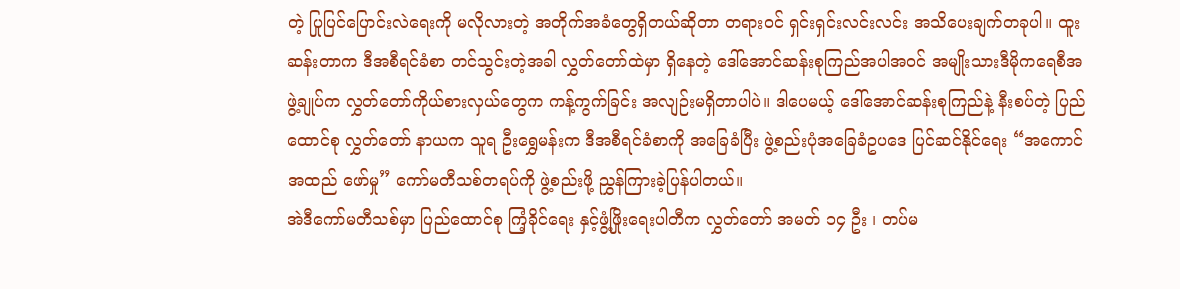တဲ့ ပြုပြင်ပြောင်းလဲရေးကို မလိုလားတဲ့ အတိုက်အခံတွေရှိတယ်ဆိုတာ တရားဝင် ရှင်းရှင်းလင်းလင်း အသိပေးချက်တခုပါ။ ထူးဆန်းတာက ဒီအစီရင်ခံစာ တင်သွင်းတဲ့အခါ လွှတ်တော်ထဲမှာ ရှိနေတဲ့ ဒေါ်အောင်ဆန်းစုကြည်အပါအဝင် အမျိုးသားဒီမိုကရေစီအဖွဲ့ချုပ်က လွှတ်တော်ကိုယ်စားလှယ်တွေက ကန့်ကွက်ခြင်း အလျဉ်းမရှိတာပါပဲ။ ဒါပေမယ့် ဒေါ်အောင်ဆန်းစုကြည်နဲ့ နီးစပ်တဲ့ ပြည်ထောင်စု လွှတ်တော် နာယက သူရ ဦးရွှေမန်းက ဒီအစီရင်ခံစာကို အခြေခံပြီး ဖွဲ့စည်းပုံအခြေခံဥပဒေ ပြင်ဆင်နိုင်ရေး “အကောင်အထည် ဖော်မှု” ကော်မတီသစ်တရပ်ကို ဖွဲ့စည်းဖို့ ညွှန်ကြားခဲ့ပြန်ပါတယ်။
အဲဒီကော်မတီသစ်မှာ ပြည်ထောင်စု ကြံ့ခိုင်ရေး နှင့်ဖွံ့ဖြိုးရေးပါတီက လွှတ်တော် အမတ် ၁၄ ဦး ၊ တပ်မ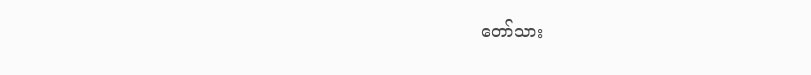တော်သား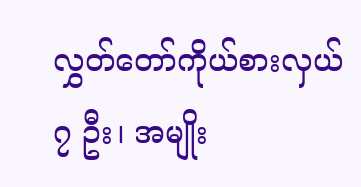လွှတ်တော်ကိုယ်စားလှယ် ၇ ဦး၊ အမျိုး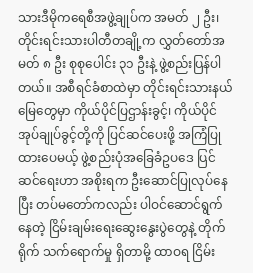သားဒီမိုကရေစီအဖွဲ့ချုပ်က အမတ် ၂ ဦး၊ တိုင်းရင်းသားပါတီတချို့က လွှတ်တော်အမတ် ၈ ဦး စုစုပေါင်း ၃၁ ဦးနဲ့ ဖွဲ့စည်းပြန်ပါတယ်။ အစီရင်ခံစာထဲမှာ တိုင်းရင်းသားနယ်မြေတွေမှာ ကိုယ်ပိုင်ပြဌာန်းခွင့်၊ ကိုယ်ပိုင်အုပ်ချုပ်ခွင့်တို့ကို ပြင်ဆင်ပေးဖို့ အကြံပြုထားပေမယ့် ဖွဲ့စည်းပုံအခြေခံဥပဒေ ပြင်ဆင်ရေးဟာ အစိုးရက ဦးဆောင်ပြုလုပ်နေပြီး တပ်မတော်ကလည်း ပါဝင်ဆောင်ရွက်နေတဲ့ ငြိမ်းချမ်းရေးဆွေးနွေးပွဲတွေနဲ့ တိုက်ရိုက် သက်ရောက်မှု ရှိတာမို့ ထာဝရ ငြိမ်း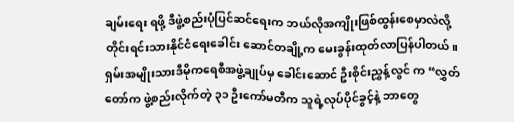ချမ်းရေး ရဖို့ ဒီဖွဲ့စည်းပုံပြင်ဆင်ရေးက ဘယ်လိုအကျိုးဖြစ်ထွန်းစေမှာလဲလို့ တိုင်းရင်းသားနိုင်ငံရေးခေါင်း ဆောင်တချို့က မေးခွန်းထုတ်လာပြန်ပါတယ်။
ရှမ်းအမျိုးသားဒီမိုကရေစီအဖွဲ့ချုပ်မှ ခေါင်းဆောင် ဦးစိုင်းညွှန့်လွင် က “လွှတ်တော်က ဖွဲ့စည်းလိုက်တဲ့ ၃၁ ဦးကော်မတီက သူရဲ့လုပ်ပိုင်ခွင့်နဲ့ ဘာတွေ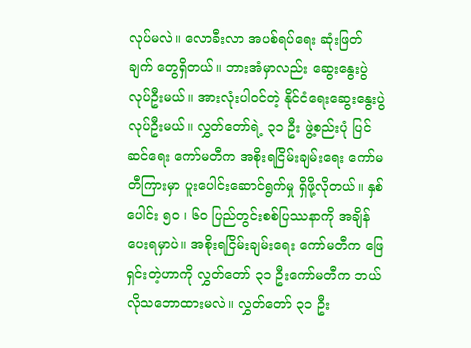လုပ်မလဲ။ လောခီးလာ အပစ်ရပ်ရေး ဆုံးဖြတ်ချက် တွေရှိတယ်။ ဘားအံမှာလည်း ဆွေးနွေးပွဲလုပ်ဦးမယ်။ အားလုံးပါဝင်တဲ့ နိုင်ငံရေးဆွေးနွေးပွဲ လုပ်ဦးမယ်။ လွှတ်တော်ရဲ့ ၃၁ ဦး ဖွဲ့စည်းပုံ ပြင်ဆင်ရေး ကော်မတီက အစိုးရငြိမ်းချမ်းရေး ကော်မတီကြားမှာ ပူးပေါင်းဆောင်ရွက်မှု ရှိဖို့လိုတယ်။ နှစ်ပေါင်း ၅၀ ၊ ၆၀ ပြည်တွင်းစစ်ပြဿနာကို အချိန်ပေးရမှာပဲ။ အစိုးရငြိမ်းချမ်းရေး ကော်မတီက ဖြေရှင်းတဲ့ဟာကို လွှတ်တော် ၃၁ ဦးကော်မတီက ဘယ်လိုသဘောထားမလဲ။ လွှတ်တော် ၃၁ ဦး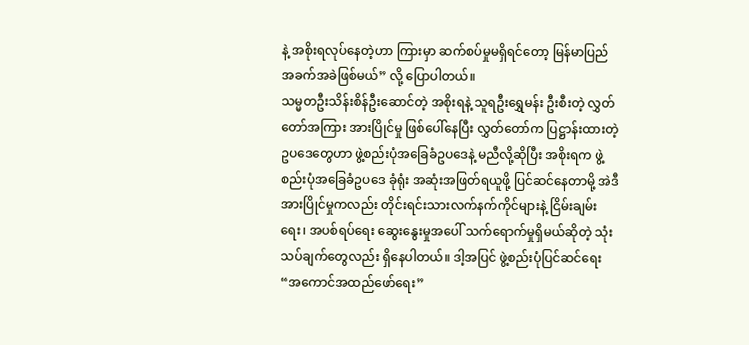နဲ့ အစိုးရလုပ်နေတဲ့ဟာ ကြားမှာ ဆက်စပ်မှုမရှိရင်တော့ မြန်မာပြည် အခက်အခဲဖြစ်မယ်” လို့ ပြောပါတယ်။
သမ္မတဦးသိန်းစိန်ဦးဆောင်တဲ့ အစိုးရနဲ့ သူရဦးရွှေမန်း ဦးစီးတဲ့ လွှတ်တော်အကြား အားပြိုင်မှု ဖြစ်ပေါ်နေပြီး လွှတ်တော်က ပြဋ္ဌာန်းထားတဲ့ ဥပဒေတွေဟာ ဖွဲ့စည်းပုံအခြေခံဥပဒေနဲ့ မညီလို့ဆိုပြီး အစိုးရက ဖွဲ့စည်းပုံအခြေခံဥပဒေ ခုံရုံး အဆုံးအဖြတ်ရယူဖို့ ပြင်ဆင်နေတာမို့ အဲဒီအားပြိုင်မှုကလည်း တိုင်းရင်းသားလက်နက်ကိုင်များနဲ့ ငြိမ်းချမ်းရေး၊ အပစ်ရပ်ရေး ဆွေးနွေးမှုအပေါ် သက်ရောက်မှုရှိမယ်ဆိုတဲ့ သုံးသပ်ချက်တွေလည်း ရှိနေပါတယ်။ ဒါ့အပြင် ဖွဲ့စည်းပုံပြင်ဆင်ရေး “အကောင်အထည်ဖော်ရေး”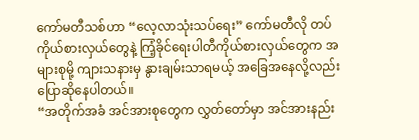ကော်မတီသစ်ဟာ “လေ့လာသုံးသပ်ရေး” ကော်မတီလို တပ်ကိုယ်စားလှယ်တွေနဲ့ ကြံ့ခိုင်ရေးပါတီကိုယ်စားလှယ်တွေက အများစုမို့ ကျားသနားမှ နွားချမ်းသာရမယ့် အခြေအနေလို့လည်း ပြောဆိုနေပါတယ်။
“အတိုက်အခံ အင်အားစုတွေက လွှတ်တော်မှာ အင်အားနည်း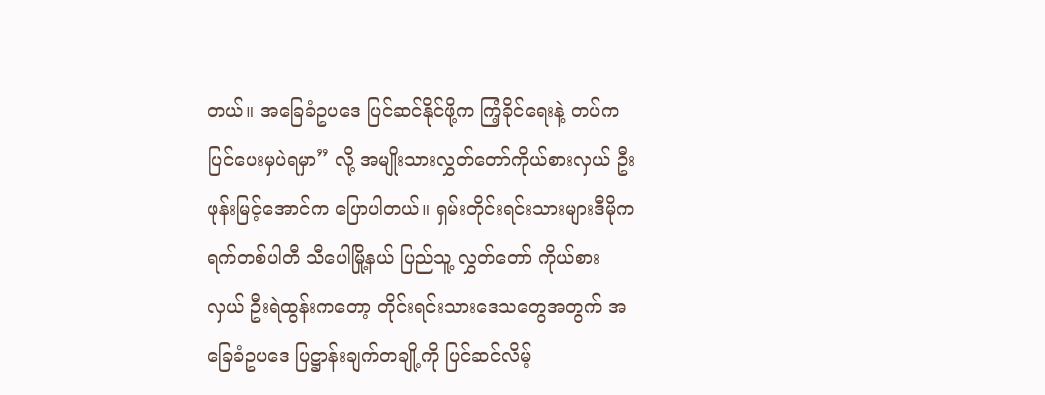တယ်။ အခြေခံဥပဒေ ပြင်ဆင်နိုင်ဖို့က ကြံ့ခိုင်ရေးနဲ့ တပ်က ပြင်ပေးမှပဲရမှာ” လို့ အမျိုးသားလွှတ်တော်ကိုယ်စားလှယ် ဦးဖုန်းမြင့်အောင်က ပြောပါတယ်။ ရှမ်းတိုင်းရင်းသားများဒီမိုကရက်တစ်ပါတီ သီပေါမြို့နယ် ပြည်သူ့ လွှတ်တော် ကိုယ်စားလှယ် ဦးရဲထွန်းကတော့ တိုင်းရင်းသားဒေသတွေအတွက် အခြေခံဥပဒေ ပြဋ္ဌာန်းချက်တချို့ကို ပြင်ဆင်လိမ့်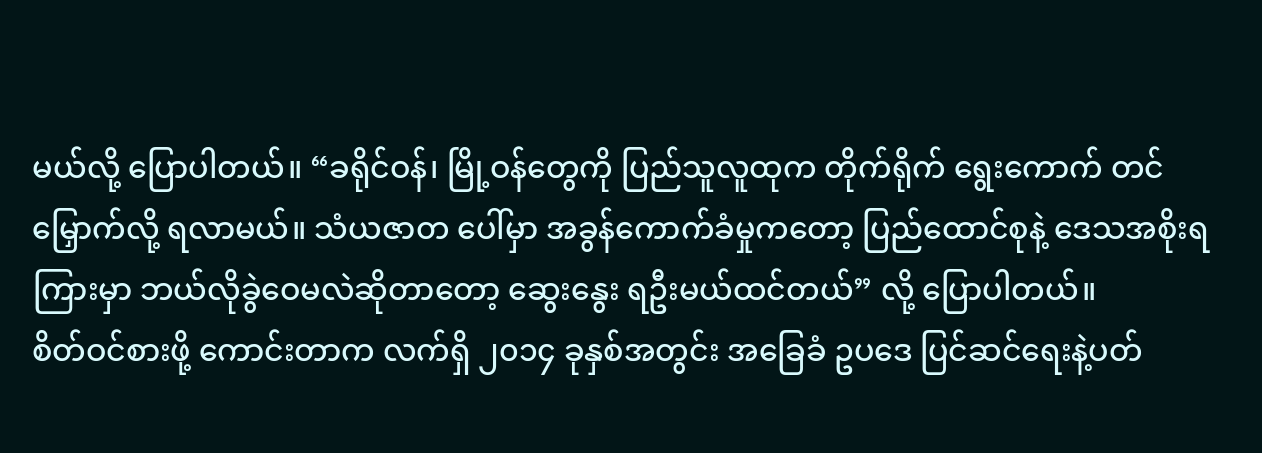မယ်လို့ ပြောပါတယ်။ “ခရိုင်ဝန်၊ မြို့ဝန်တွေကို ပြည်သူလူထုက တိုက်ရိုက် ရွေးကောက် တင်မြှောက်လို့ ရလာမယ်။ သံယဇာတ ပေါ်မှာ အခွန်ကောက်ခံမှုကတော့ ပြည်ထောင်စုနဲ့ ဒေသအစိုးရကြားမှာ ဘယ်လိုခွဲဝေမလဲဆိုတာတော့ ဆွေးနွေး ရဦးမယ်ထင်တယ်” လို့ ပြောပါတယ်။
စိတ်ဝင်စားဖို့ ကောင်းတာက လက်ရှိ ၂၀၁၄ ခုနှစ်အတွင်း အခြေခံ ဥပဒေ ပြင်ဆင်ရေးနဲ့ပတ်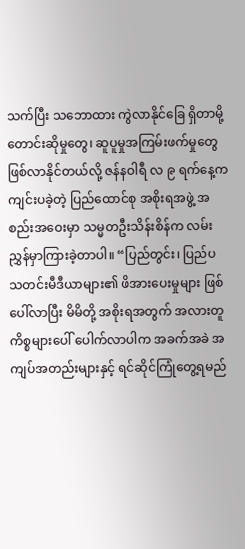သက်ပြီး သဘောထား ကွဲလာနိုင်ခြေ ရှိတာမို့ တောင်းဆိုမှုတွေ၊ ဆူပူမှုအကြမ်းဖက်မှုတွေ ဖြစ်လာနိုင်တယ်လို့ ဇန်နဝါရီ လ ၉ ရက်နေ့က ကျင်းပခဲ့တဲ့ ပြည်ထောင်စု အစိုးရအဖွဲ့ အစည်းအဝေးမှာ သမ္မတဦးသိန်းစိန်က လမ်းညွှန်မှာကြားခဲ့တာပါ။ “ပြည်တွင်း၊ ပြည်ပ သတင်းမီဒီယာများ၏ ဖိအားပေးမှုများ ဖြစ်ပေါ်လာပြီး မိမိတို့ အစိုးရအတွက် အလားတူ ကိစ္စများပေါ် ပေါက်လာပါက အခက်အခဲ အကျပ်အတည်းများနှင့် ရင်ဆိုင်ကြုံတွေ့ရမည်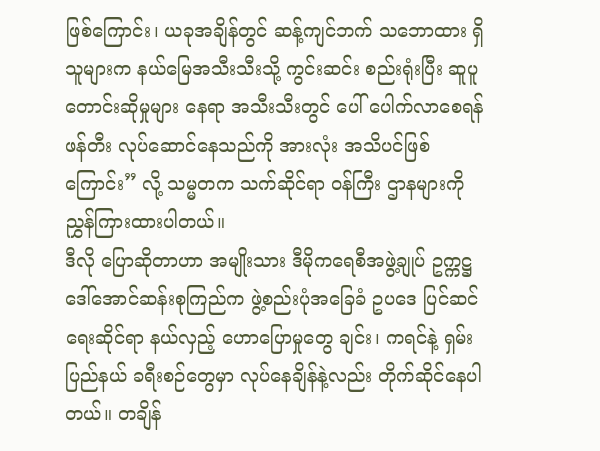ဖြစ်ကြောင်း၊ ယခုအချိန်တွင် ဆန့်ကျင်ဘက် သဘောထား ရှိသူများက နယ်မြေအသီးသီးသို့ ကွင်းဆင်း စည်းရုံးပြီး ဆူပူတောင်းဆိုမှုများ နေရာ အသီးသီးတွင် ပေါ် ပေါက်လာစေရန် ဖန်တီး လုပ်ဆောင်နေသည်ကို အားလုံး အသိပင်ဖြစ်ကြောင်း” လို့ သမ္မတက သက်ဆိုင်ရာ ဝန်ကြီး ဌာနများကို ညွှန်ကြားထားပါတယ်။
ဒီလို ပြောဆိုတာဟာ အမျိုးသား ဒီမိုကရေစီအဖွဲ့ချုပ် ဥက္ကဋ္ဌ ဒေါ်အောင်ဆန်းစုကြည်က ဖွဲ့စည်းပုံအခြေခံ ဥပဒေ ပြင်ဆင်ရေးဆိုင်ရာ နယ်လှည့် ဟောပြောမှုတွေ ချင်း၊ ကရင်နဲ့ ရှမ်းပြည်နယ် ခရီးစဉ်တွေမှာ လုပ်နေချိန်နဲ့လည်း တိုက်ဆိုင်နေပါတယ်။ တချိန်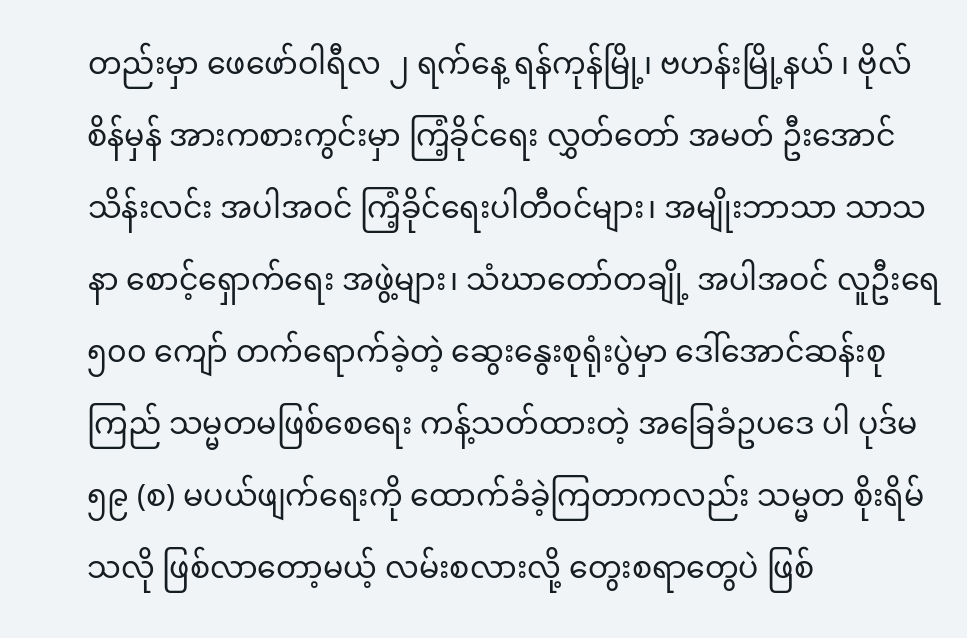တည်းမှာ ဖေဖော်ဝါရီလ ၂ ရက်နေ့ ရန်ကုန်မြို့၊ ဗဟန်းမြို့နယ် ၊ ဗိုလ်စိန်မှန် အားကစားကွင်းမှာ ကြံ့ခိုင်ရေး လွှတ်တော် အမတ် ဦးအောင်သိန်းလင်း အပါအဝင် ကြံ့ခိုင်ရေးပါတီဝင်များ၊ အမျိုးဘာသာ သာသနာ စောင့်ရှောက်ရေး အဖွဲ့များ၊ သံဃာတော်တချို့ အပါအဝင် လူဦးရေ ၅၀၀ ကျော် တက်ရောက်ခဲ့တဲ့ ဆွေးနွေးစုရုံးပွဲမှာ ဒေါ်အောင်ဆန်းစုကြည် သမ္မတမဖြစ်စေရေး ကန့်သတ်ထားတဲ့ အခြေခံဥပဒေ ပါ ပုဒ်မ ၅၉ (စ) မပယ်ဖျက်ရေးကို ထောက်ခံခဲ့ကြတာကလည်း သမ္မတ စိုးရိမ်သလို ဖြစ်လာတော့မယ့် လမ်းစလားလို့ တွေးစရာတွေပဲ ဖြစ်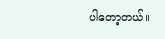ပါတော့တယ်။